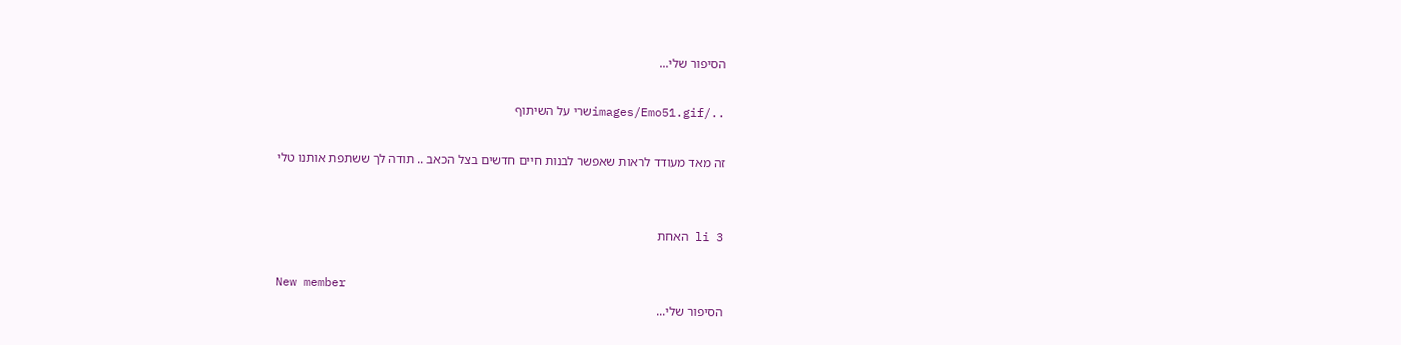הסיפור שלי...

../images/Emo51.gifשרי על השיתוף

זה מאד מעודד לראות שאפשר לבנות חיים חדשים בצל הכאב .. תודה לך ששתפת אותנו טלי


li 3 האחת

New member
הסיפור שלי...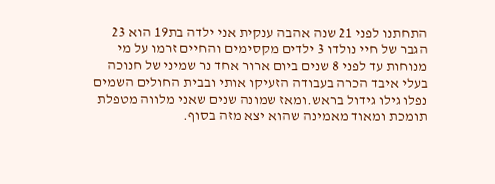התחתנו לפני 21 שנה אהבה ענקית אני ילדה בת19 הוא 23 הגבר של חיי נולדו 3 ילדים מקסימים והחיים זרמו על מי מנוחות עד לפני 8 שנים ביום ארור אחד נר שמיני של חנוכה בעלי איבד הכרה בעבודה הזעיקו אותי ובבית החולים השמים נפלו גילו גידול בראש.ומאז שמונה שנים שאני מלווה מטפלת תומכת ומאוד מאמינה שהוא יצא מזה בסוף.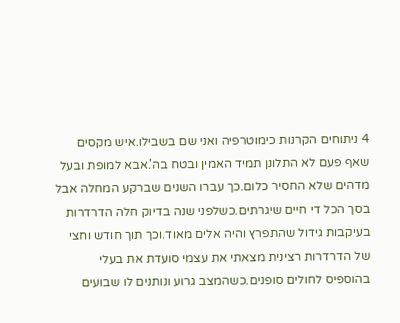4 ניתוחים הקרנות כימוטרפיה ואני שם בשבילו.איש מקסים שאף פעם לא התלונן תמיד האמין ובטח בה'.אבא למופת ובעל מדהים שלא החסיר כלום.כך עברו השנים שברקע המחלה אבל בסך הכל די חיים שיגרתים.כשלפני שנה בדיוק חלה הדרדרות בעיקבות גידול שהתפרץ והיה אלים מאוד.וכך תוך חודש וחצי של הדרדרות רצינית מצאתי את עצמי סועדת את בעלי בהוספיס לחולים סופנים.כשהמצב גרוע ונותנים לו שבועים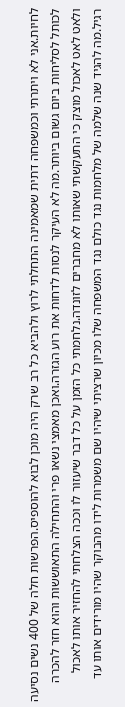לחיות.אני לא ויתרתי וכמשפחה דתית שמאמינה התחלתי לרוץ ולהביא כל רב שרק היה מוכן לבוא להוספיס.הפרשות חלה של 400 נשים נסיעה לכותל לסליחות ביום גשום ביותר.מה לא העיקר לנסות לדחות את רוע הגזרה.ואכן מאמצי נשאו פרי והתחילה התאוששות והוא חזר להכרה ולאט לאט לאכול מוצק כי התעקשתי שאותו לא מחברים לזונדה.נלחמתי כל הזמן על כל דבר שיעזור לו וככה הצלחתי להחזיר אותו לאכול רגיל.מה להגיד שנה שלמה של מלחמות נגד כולם נגד המשפחה שלו מכיון שרציתי שיהיו שם משמרות לידו מהבוקר שהיו מורידים אותו עד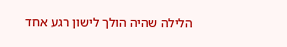הלילה שהיה הולך לישון רגע אחד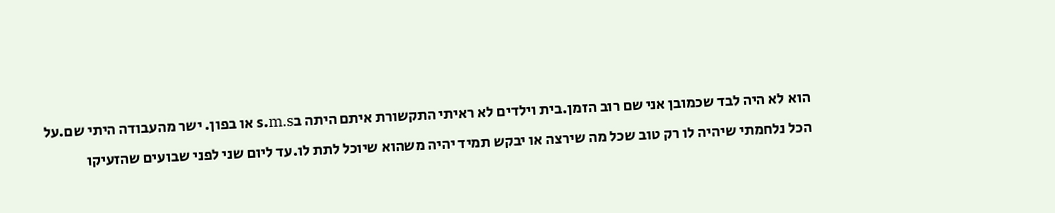הוא לא היה לבד שכמובן אני שם רוב הזמן.בית וילדים לא ראיתי התקשורת איתם היתה בs.m.s או בפון. ישר מהעבודה היתי שם.על הכל נלחמתי שיהיה לו רק טוב שכל מה שירצה או יבקש תמיד יהיה משהוא שיוכל לתת לו.עד ליום שני לפני שבועים שהזעיקו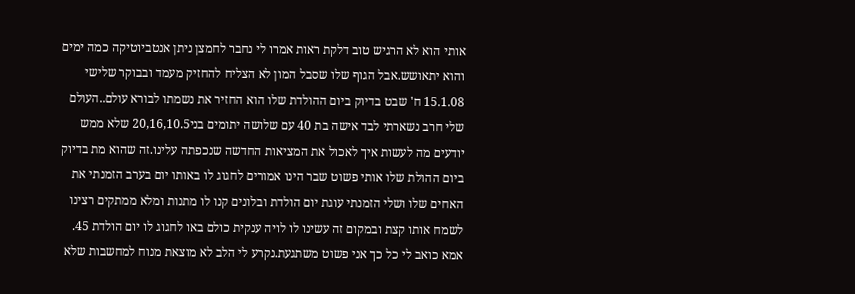אותי הוא לא הרגיש טוב דלקת ראות אמרו לי נחבר לחמצן ניתן אנטביוטיקה כמה ימים והוא יתאושש.אבל הגוף שלו שסבל המון לא הצליח להחזיק מעמד ובבוקר שלישי 15.1.08 ח' שבט בדיוק ביום ההולדת שלו הוא החזיר את נשמתו לבורא עולם..העולם שלי חרב נשארתי לבד אישה בת 40 עם שלושה יתומים בני20,16,10.5 שלא ממש יודעים מה לעשות איך לאכול את המציאות החדשה שנכפתה עלינו.זה שהוא מת בדיוק ביום ההולת שלו אותי פשוט שבר הינו אמורים לחגוג לו באותו יום בערב הזמנתי את האחים שלו ושלי הזמנתי עוגת יום הולדת ובלונים קנו לו מתנות ומלא ממתקים רצינו לשמח אותו קצת ובמקום זה עשינו לו לויה ענקית כולם באו לחגוג לו יום הולדת 45. אמא כואב לי כל כך אני פשוט משתגעת.נקרע לי הלב לא מוצאת מנוח למחשבות שלא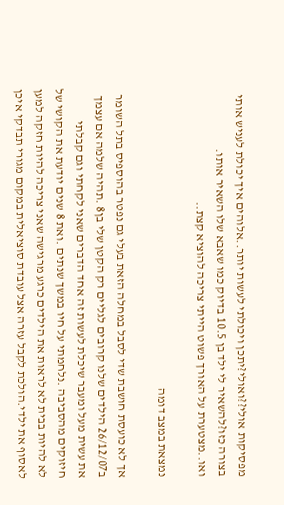מפסיקות אולי??ואולי?יתכן ויכולתי לעשות יותר..אלוהים איך יכולת לעניש אותי בצורה כזו?להשאיר לי ילד בן 10.5 בדיוק כמו שאבא שלו השאיר אותו. ואו..מצטערת על האורך פשוט הייתי צריכה להוציא קצת..

נמצאת במצב דומה

אך לא כועסת חושבת שדי לסבל במחלה הזאת בעלי גם נפטר בהוספיס בתל השומר ב26/12/07 הילדים שלנו קרובים לגליים רק הקטן שלי בן8 .תהיה שלמה אם עצמך את עשית מעל ומעבר שיכלת לעשות זה אחד הדברים שאני לקחתי וגם קבלתי חיזוקים מהסביבה .נלחמתי על חיו במשך שנתים .ואת 8 שנים יודעת את הקושי של לא להיות בבית לא לראות את הילדים כרגע מרגישה שאני צריכה להיות חזקה למען לאסוף את ילדי.הולכת לקבל עזרה אצל עובדת סוציאלית במקום מגורי תבדקי איכן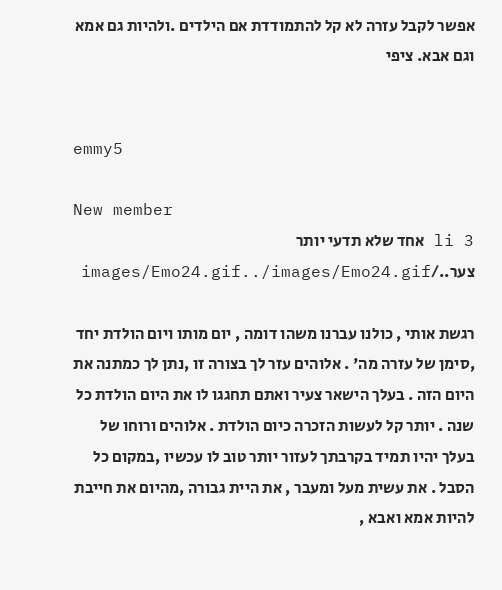אפשר לקבל עזרה לא קל להתמודדת אם הילדים .ולהיות גם אמא וגם אבא. ציפי


emmy5

New member
3 li אחד שלא תדעי יותר צער../images/Emo24.gif../images/Emo24.gif

רגשת אותי , כולנו עברנו משהו דומה , יום מותו ויום הולדת יחד ,סימן של עזרה מה' . אלוהים עזר לך בצורה זו ,נתן לך כמתנה את היום הזה . בעלך הישאר צעיר ואתם תחגגו לו את היום הולדת כל שנה . יותר קל לעשות הזכרה כיום הולדת . אלוהים ורוחו של בעלך יהיו תמיד בקרבתך לעזור יותר טוב לו עכשיו ,במקום כל הסבל . את עשית מעל ומעבר , את היית גבורה ,מהיום את חייבת להיות אמא ואבא ,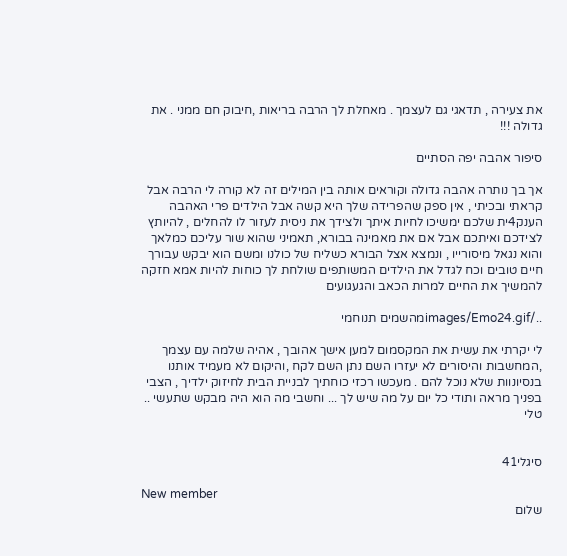את צעירה , תדאגי גם לעצמך . מאחלת לך הרבה בריאות ,חיבוק חם ממני . את גדולה !!!

סיפור אהבה יפה הסתיים

אך בך נותרה אהבה גדולה וקוראים אותה בין המילים זה לא קורה לי הרבה אבל קראתי ובכיתי , אין ספק שהפרידה שלך היא קשה אבל הילדים פרי האהבה הענק4ית שלכם ימשיכו לחיות איתך ולצידך את ניסית לעזור לו להחלים , להיותץ לצידכם ואיתכם אבל אם את מאמינה בבורא, תאמיני שהוא שור עליכם כמלאך והוא נגאל מיסורייו , ונמצא אצל הבורא כשליח של כולנו ומשם הוא יבקש עבורך חיים טובים וכח לגדל את הילדים המשותפים שולחת לך כוחות להיות אמא חזקה להמשיך את החיים למרות הכאב והגעגועים

../images/Emo24.gifמהשמים תנוחמי

לי יקרתי את עשית את המקסמום למען אישך אהובך , אהיה שלמה עם עצמך ,המחשבות והיסורים לא יעזרו השם נתן השם לקח ,והיקום לא מעמיד אותנו בנסיונוות שלא נוכל להם . מעכשו רכזי כוחתיך לבניית הבית לחיזוק ילדיך , הצבי בפניך מראה ותודי כל יום על מה שיש לך ... וחשבי מה הוא היה מבקש שתעשי ..
טלי


סיגלי41

New member
שלום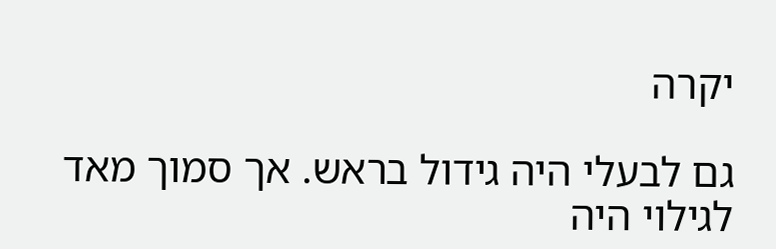יקרה

גם לבעלי היה גידול בראש. אך סמוך מאד לגילוי היה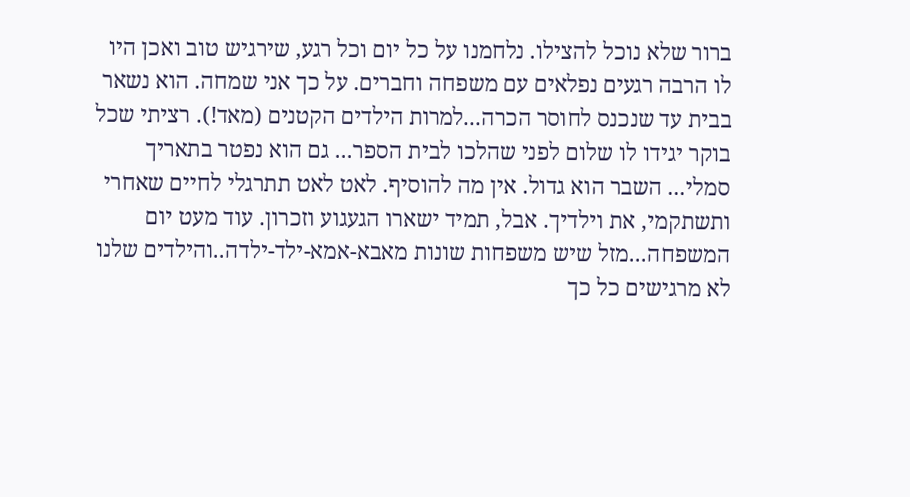ברור שלא נוכל להצילו. נלחמנו על כל יום וכל רגע, שירגיש טוב ואכן היו לו הרבה רגעים נפלאים עם משפחה וחברים. על כך אני שמחה. הוא נשאר בבית עד שנכנס לחוסר הכרה...למרות הילדים הקטנים (מאד!). רציתי שכל בוקר יגידו לו שלום לפני שהלכו לבית הספר... גם הוא נפטר בתאריך סמלי... השבר הוא גדול. אין מה להוסיף. לאט לאט תתרגלי לחיים שאחרי ותשתקמי, את וילדיך. אבל, תמיד ישארו הגעגוע וזכרון. עוד מעט יום המשפחה...מזל שיש משפחות שונות מאבא-אמא-ילד-ילדה..והילדים שלנו לא מרגישים כל כך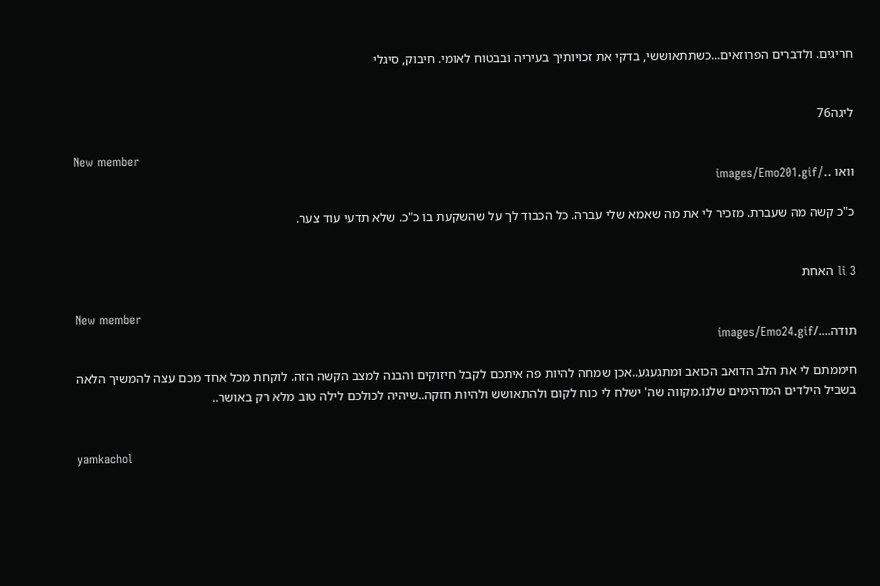חריגים. ולדברים הפרוזאים...כשתתאוששי, בדקי את זכויותיך בעיריה ובבטוח לאומי. חיבוק, סיגלי


ליגה76

New member
וואו ../images/Emo201.gif

כ"כ קשה מה שעברת. מזכיר לי את מה שאמא שלי עברה. כל הכבוד לך על שהשקעת בו כ"כ. שלא תדעי עוד צער.


li 3 האחת

New member
תודה..../images/Emo24.gif

חיממתם לי את הלב הדואב הכואב ומתגעגע..אכן שמחה להיות פה איתכם לקבל חיזוקים והבנה למצב הקשה הזה. לוקחת מכל אחד מכם עצה להמשיך הלאה בשביל הילדים המדהימים שלנו.מקווה שה' ישלח לי כוח לקום ולהתאושש ולהיות חזקה..שיהיה לכולכם לילה טוב מלא רק באושר..


yamkachol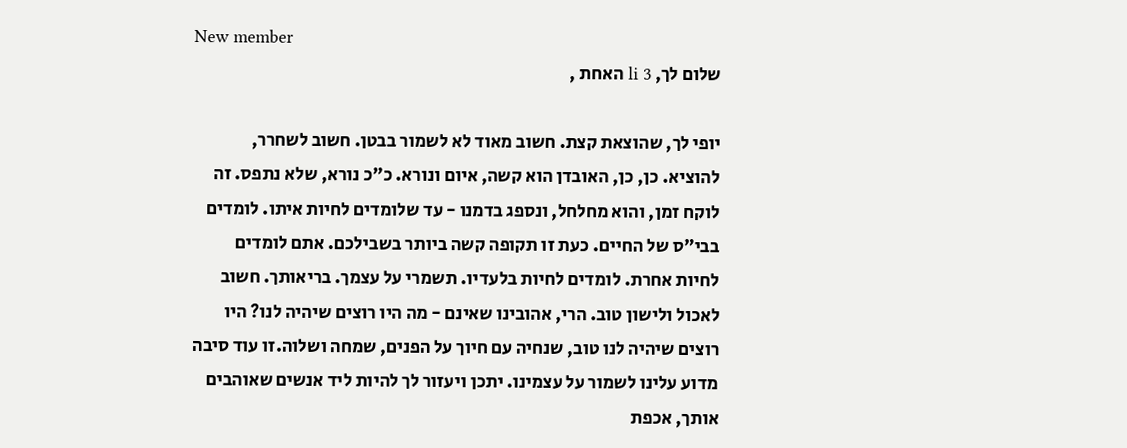New member
שלום לך, li 3 האחת ,

יופי לך, שהוצאת קצת. חשוב מאוד לא לשמור בבטן. חשוב לשחרר, להוציא. כן, כן, האובדן הוא קשה, איום ונורא. כ"כ נורא, שלא נתפס. זה לוקח זמן, והוא מחלחל, ונספג בדמנו - עד שלומדים לחיות איתו. לומדים בבי"ס של החיים. כעת זו תקופה קשה ביותר בשבילכם. אתם לומדים לחיות אחרת. לומדים לחיות בלעדיו. תשמרי על עצמך. בריאותך. חשוב לאכול ולישון טוב. הרי, אהובינו שאינם - מה היו רוצים שיהיה לנו? היו רוצים שיהיה לנו טוב, שנחיה עם חיוך על הפנים, שמחה ושלוה.זו עוד סיבה מדוע עלינו לשמור על עצמינו. יתכן ויעזור לך להיות ליד אנשים שאוהבים אותך, אכפת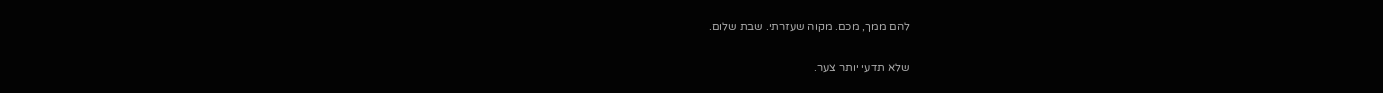להם ממך, מכם. מקוה שעזרתי. שבת שלום.

שלא תדעי יותר צער.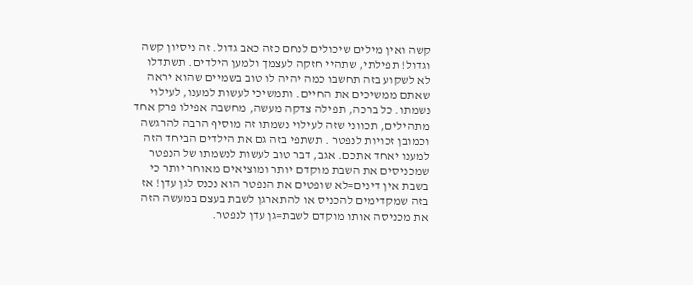קשה ואין מילים שיכולים לנחם כזה כאב גדול. זה ניסיון קשה וגדול! תפילתי, שתהיי חזקה לעצמך ולמען הילדים. תשתדלו לא לשקוע בזה תחשבו כמה יהיה לו טוב בשמיים שהוא יראה שאתם ממשיכים את החיים. ותמשיכי לעשות למענו, לעילוי נשמתו. כל ברכה, תפילה צדקה מעשה, מחשבה אפילו פרק אחד מתהילים, תכווני שזה לעילוי נשמתו זה מוסיף הרבה להרגשה וכמובן זכויות לנפטר . תשתפי בזה גם את הילדים הביחד הזה למענו יאחד אתכם. אגב, דבר טוב לעשות לנשמתו של הנפטר שמכניסים את השבת מוקדם יותר ומוציאים מאוחר יותר כי בשבת אין דינים=לא שופטים את הנפטר הוא נכנס לגן עדן! אז בזה שמקדימים להכניס או להתארגן לשבת בעצם במעשה הזה את מכניסה אותו מוקדם לשבת=גן עדן לנפטר.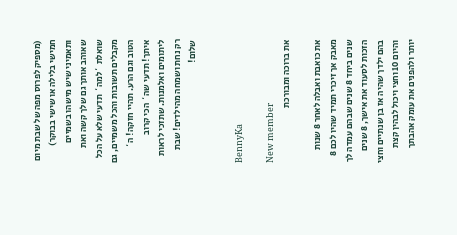(מספיק לפרוס מפה של שבת מיום חמישי בלילה או שישי בבוקר) ותאמיני שיש מישהו בשמיים שאוהב אותך גם שלך קשה ואת שואלת `למה` תדעי שלא על הכל מקבלים תשובות והכל משמיים, גם הטוב וגם הרע. תהיי חזקה! ה` איתך! תדעי שה` הכי קרוב ליתומים ואלמנות. שתזכי לראות רק נחת ושמחה מהילדים! שבת שלום!


BennyKa

New member
את ברוכה ומבורכת

את כואבת ואבלה לאחר 8 שנות מאבק אך זיכרי תמיד שהיו לכם 8 שנים ביחד 8 שנים שבהם עמדה לך הזכות לסעוד את אישך, 8 שנים בהם ילדך שהיה אז בן שנתיים וחצי והיום 10 וחצי ויכול לבהין קצת יותר ולהפנים את עומק אהבתך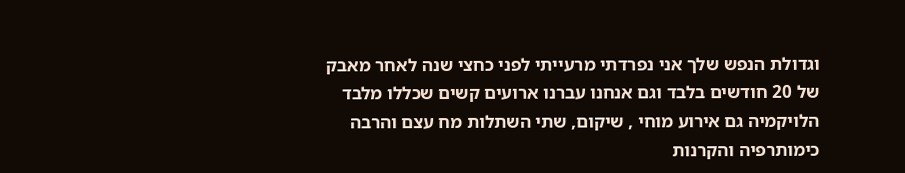וגדולת הנפש שלך אני נפרדתי מרעייתי לפני כחצי שנה לאחר מאבק של 20 חודשים בלבד וגם אנחנו עברנו ארועים קשים שכללו מלבד הלויקמיה גם אירוע מוחי , שיקום, שתי השתלות מח עצם והרבה כימותרפיה והקרנות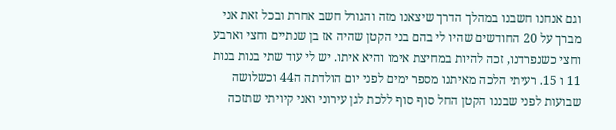וגם אנחנו חשבנו במהלך הדרך שיצאנו מזה והגורל חשב אחרת ובכל זאת אני מברך על 20 החודשים שהיו לי בהם בני הקטן שהיה אז בן שנתיים וחצי וארבע וחצי כשנפרדנו, זכה להיות במחיצת אימו והיא איתו. יש לי עוד שתי בנות בנות 11 ו 15. רעיתי הלכה מאיתנו מספר ימים לפני יום הולדתה ה44 וכשלושה שבועות לפני שבננו הקטן החל סוף סוף ללכת לגן עירוני ואני קיויתי שתזכה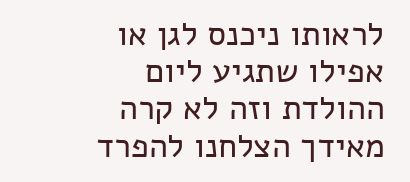לראותו ניכנס לגן או אפילו שתגיע ליום ההולדת וזה לא קרה מאידך הצלחנו להפרד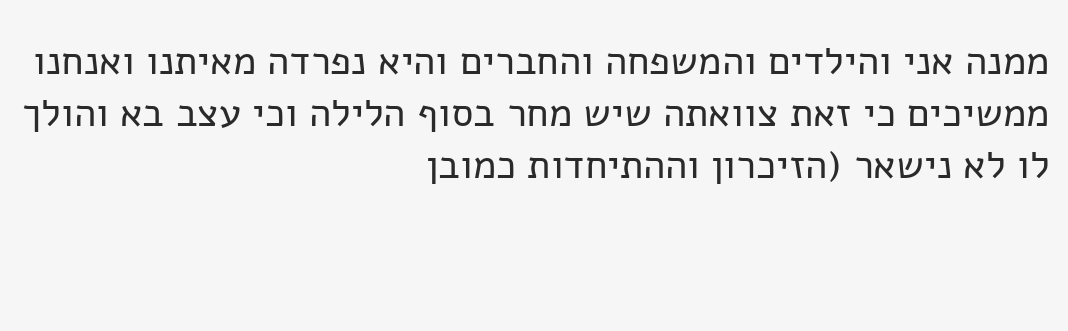ממנה אני והילדים והמשפחה והחברים והיא נפרדה מאיתנו ואנחנו ממשיכים כי זאת צוואתה שיש מחר בסוף הלילה וכי עצב בא והולך לו לא נישאר (הזיכרון וההתיחדות כמובן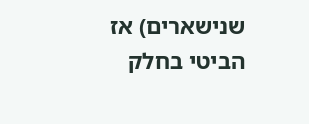שנישארים) אז הביטי בחלק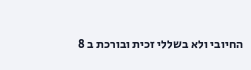החיובי ולא בשללי זכית ובורכת ב 8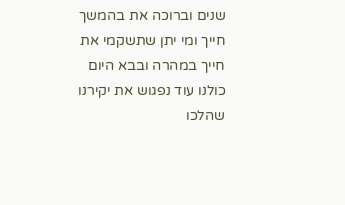שנים וברוכה את בהמשך חייך ומי יתן שתשקמי את חייך במהרה ובבא היום כולנו עוד נפגוש את יקירנו שהלכו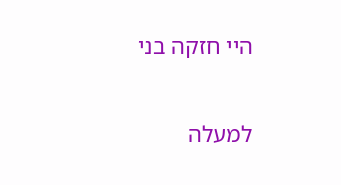היי חזקה בני

למעלה